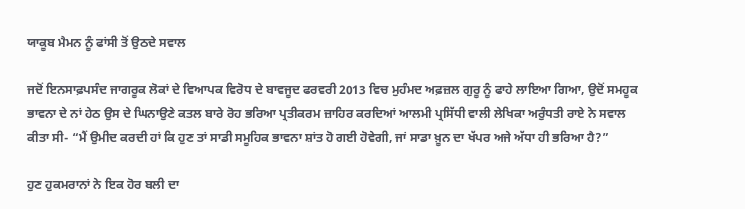ਯਾਕੂਬ ਮੈਮਨ ਨੂੰ ਫਾਂਸੀ ਤੋਂ ਉਠਦੇ ਸਵਾਲ

ਜਦੋਂ ਇਨਸਾਫ਼ਪਸੰਦ ਜਾਗਰੂਕ ਲੋਕਾਂ ਦੇ ਵਿਆਪਕ ਵਿਰੋਧ ਦੇ ਬਾਵਜੂਦ ਫਰਵਰੀ 2013 ਵਿਚ ਮੁਹੰਮਦ ਅਫ਼ਜ਼ਲ ਗੁਰੂ ਨੂੰ ਫਾਹੇ ਲਾਇਆ ਗਿਆ, ਉਦੋਂ ਸਮਹੂਕ ਭਾਵਨਾ ਦੇ ਨਾਂ ਹੇਠ ਉਸ ਦੇ ਘਿਨਾਉਣੇ ਕਤਲ ਬਾਰੇ ਰੋਹ ਭਰਿਆ ਪ੍ਰਤੀਕਰਮ ਜ਼ਾਹਿਰ ਕਰਦਿਆਂ ਆਲਮੀ ਪ੍ਰਸਿੱਧੀ ਵਾਲੀ ਲੇਖਿਕਾ ਅਰੁੰਧਤੀ ਰਾਏ ਨੇ ਸਵਾਲ ਕੀਤਾ ਸੀ- “ਮੈਂ ਉਮੀਦ ਕਰਦੀ ਹਾਂ ਕਿ ਹੁਣ ਤਾਂ ਸਾਡੀ ਸਮੂਹਿਕ ਭਾਵਨਾ ਸ਼ਾਂਤ ਹੋ ਗਈ ਹੋਵੇਗੀ, ਜਾਂ ਸਾਡਾ ਖ਼ੂਨ ਦਾ ਖੱਪਰ ਅਜੇ ਅੱਧਾ ਹੀ ਭਰਿਆ ਹੈ?”

ਹੁਣ ਹੁਕਮਰਾਨਾਂ ਨੇ ਇਕ ਹੋਰ ਬਲੀ ਦਾ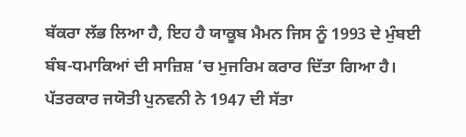ਬੱਕਰਾ ਲੱਭ ਲਿਆ ਹੈ, ਇਹ ਹੈ ਯਾਕੂਬ ਮੈਮਨ ਜਿਸ ਨੂੰ 1993 ਦੇ ਮੁੰਬਈ ਬੰਬ-ਧਮਾਕਿਆਂ ਦੀ ਸਾਜ਼ਿਸ਼ ‘ਚ ਮੁਜਰਿਮ ਕਰਾਰ ਦਿੱਤਾ ਗਿਆ ਹੈ। ਪੱਤਰਕਾਰ ਜਯੋਤੀ ਪੁਨਵਨੀ ਨੇ 1947 ਦੀ ਸੱਤਾ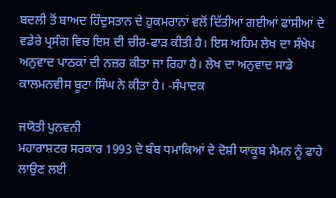ਬਦਲੀ ਤੋਂ ਬਾਅਦ ਹਿੰਦੁਸਤਾਨ ਦੇ ਹੁਕਮਰਾਨਾਂ ਵਲੋਂ ਦਿੱਤੀਆਂ ਗਈਆਂ ਫਾਂਸੀਆਂ ਦੇ ਵਡੇਰੇ ਪ੍ਰਸੰਗ ਵਿਚ ਇਸ ਦੀ ਚੀਰ-ਫਾੜ ਕੀਤੀ ਹੈ। ਇਸ ਅਹਿਮ ਲੇਖ ਦਾ ਸੰਖੇਪ ਅਨੁਵਾਦ ਪਾਠਕਾਂ ਦੀ ਨਜ਼ਰ ਕੀਤਾ ਜਾ ਰਿਹਾ ਹੈ। ਲੇਖ ਦਾ ਅਨੁਵਾਦ ਸਾਡੇ ਕਾਲਮਨਵੀਸ ਬੂਟਾ ਸਿੰਘ ਨੇ ਕੀਤਾ ਹੈ। -ਸੰਪਾਦਕ

ਜਯੋਤੀ ਪੁਨਵਨੀ
ਮਹਾਰਾਸ਼ਟਰ ਸਰਕਾਰ 1993 ਦੇ ਬੰਬ ਧਮਾਕਿਆਂ ਦੇ ਦੋਸ਼ੀ ਯਾਕੂਬ ਮੈਮਨ ਨੂੰ ਫਾਹੇ ਲਾਉਣ ਲਈ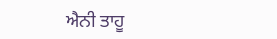ਐਨੀ ਤਾਹੂ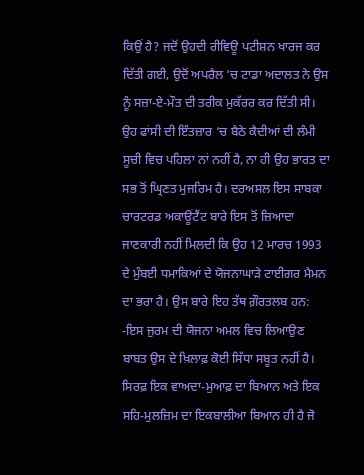ਕਿਉਂ ਹੈ? ਜਦੋਂ ਉਹਦੀ ਰੀਵਿਊ ਪਟੀਸ਼ਨ ਖਾਰਜ ਕਰ ਦਿੱਤੀ ਗਈ, ਉਦੋਂ ਅਪਰੈਲ ‘ਚ ਟਾਡਾ ਅਦਾਲਤ ਨੇ ਉਸ ਨੂੰ ਸਜ਼ਾ-ਏ-ਮੌਤ ਦੀ ਤਰੀਕ ਮੁਕੱਰਰ ਕਰ ਦਿੱਤੀ ਸੀ। ਉਹ ਫਾਂਸੀ ਦੀ ਇੰਤਜ਼ਾਰ ‘ਚ ਬੈਠੇ ਕੈਦੀਆਂ ਦੀ ਲੰਮੀ ਸੂਚੀ ਵਿਚ ਪਹਿਲਾ ਨਾਂ ਨਹੀਂ ਹੈ, ਨਾ ਹੀ ਉਹ ਭਾਰਤ ਦਾ ਸਭ ਤੋਂ ਘ੍ਰਿਣਤ ਮੁਜਰਿਮ ਹੈ। ਦਰਅਸਲ ਇਸ ਸਾਬਕਾ ਚਾਰਟਰਡ ਅਕਾਊਂਟੈਂਟ ਬਾਰੇ ਇਸ ਤੋਂ ਜ਼ਿਆਦਾ ਜਾਣਕਾਰੀ ਨਹੀਂ ਮਿਲਦੀ ਕਿ ਉਹ 12 ਮਾਰਚ 1993 ਦੇ ਮੁੰਬਈ ਧਮਾਕਿਆਂ ਦੇ ਯੋਜਨਾਘਾੜੇ ਟਾਈਗਰ ਮੈਮਨ ਦਾ ਭਰਾ ਹੈ। ਉਸ ਬਾਰੇ ਇਹ ਤੱਥ ਗ਼ੌਰਤਲਬ ਹਨ:
-ਇਸ ਜੁਰਮ ਦੀ ਯੋਜਨਾ ਅਮਲ ਵਿਚ ਲਿਆਉਣ ਬਾਬਤ ਉਸ ਦੇ ਖ਼ਿਲਾਫ਼ ਕੋਈ ਸਿੱਧਾ ਸਬੂਤ ਨਹੀਂ ਹੈ। ਸਿਰਫ਼ ਇਕ ਵਾਅਦਾ-ਮੁਆਫ਼ ਦਾ ਬਿਆਨ ਅਤੇ ਇਕ ਸਹਿ-ਮੁਲਜ਼ਿਮ ਦਾ ਇਕਬਾਲੀਆ ਬਿਆਨ ਹੀ ਹੈ ਜੋ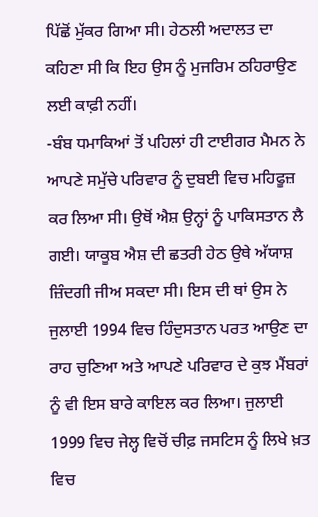ਪਿੱਛੋਂ ਮੁੱਕਰ ਗਿਆ ਸੀ। ਹੇਠਲੀ ਅਦਾਲਤ ਦਾ ਕਹਿਣਾ ਸੀ ਕਿ ਇਹ ਉਸ ਨੂੰ ਮੁਜਰਿਮ ਠਹਿਰਾਉਣ ਲਈ ਕਾਫ਼ੀ ਨਹੀਂ।
-ਬੰਬ ਧਮਾਕਿਆਂ ਤੋਂ ਪਹਿਲਾਂ ਹੀ ਟਾਈਗਰ ਮੈਮਨ ਨੇ ਆਪਣੇ ਸਮੁੱਚੇ ਪਰਿਵਾਰ ਨੂੰ ਦੁਬਈ ਵਿਚ ਮਹਿਫੂਜ਼ ਕਰ ਲਿਆ ਸੀ। ਉਥੋਂ ਐਸ਼ ਉਨ੍ਹਾਂ ਨੂੰ ਪਾਕਿਸਤਾਨ ਲੈ ਗਈ। ਯਾਕੂਬ ਐਸ਼ ਦੀ ਛਤਰੀ ਹੇਠ ਉਥੇ ਅੱਯਾਸ਼ ਜ਼ਿੰਦਗੀ ਜੀਅ ਸਕਦਾ ਸੀ। ਇਸ ਦੀ ਥਾਂ ਉਸ ਨੇ ਜੁਲਾਈ 1994 ਵਿਚ ਹਿੰਦੁਸਤਾਨ ਪਰਤ ਆਉਣ ਦਾ ਰਾਹ ਚੁਣਿਆ ਅਤੇ ਆਪਣੇ ਪਰਿਵਾਰ ਦੇ ਕੁਝ ਮੈਂਬਰਾਂ ਨੂੰ ਵੀ ਇਸ ਬਾਰੇ ਕਾਇਲ ਕਰ ਲਿਆ। ਜੁਲਾਈ 1999 ਵਿਚ ਜੇਲ੍ਹ ਵਿਚੋਂ ਚੀਫ਼ ਜਸਟਿਸ ਨੂੰ ਲਿਖੇ ਖ਼ਤ ਵਿਚ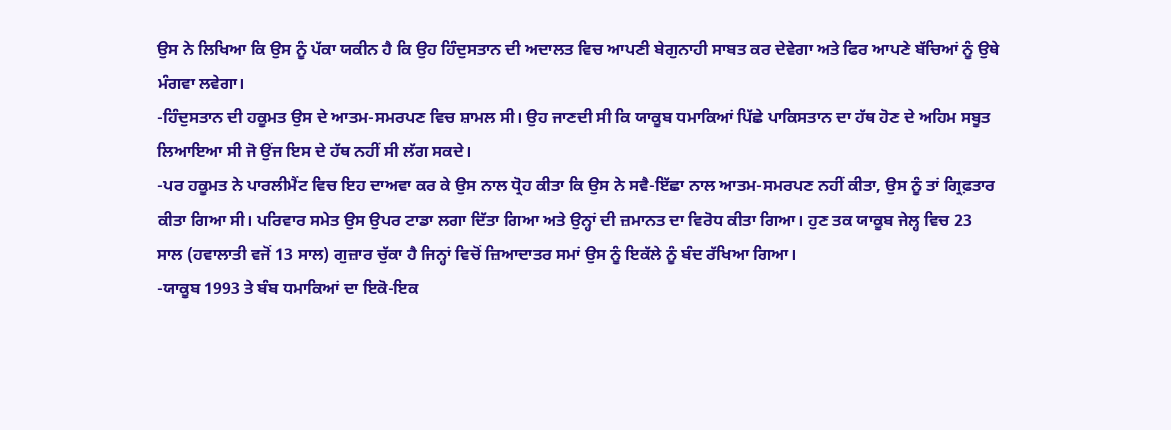ਉਸ ਨੇ ਲਿਖਿਆ ਕਿ ਉਸ ਨੂੰ ਪੱਕਾ ਯਕੀਨ ਹੈ ਕਿ ਉਹ ਹਿੰਦੁਸਤਾਨ ਦੀ ਅਦਾਲਤ ਵਿਚ ਆਪਣੀ ਬੇਗੁਨਾਹੀ ਸਾਬਤ ਕਰ ਦੇਵੇਗਾ ਅਤੇ ਫਿਰ ਆਪਣੇ ਬੱਚਿਆਂ ਨੂੰ ਉਥੇ ਮੰਗਵਾ ਲਵੇਗਾ।
-ਹਿੰਦੁਸਤਾਨ ਦੀ ਹਕੂਮਤ ਉਸ ਦੇ ਆਤਮ-ਸਮਰਪਣ ਵਿਚ ਸ਼ਾਮਲ ਸੀ। ਉਹ ਜਾਣਦੀ ਸੀ ਕਿ ਯਾਕੂਬ ਧਮਾਕਿਆਂ ਪਿੱਛੇ ਪਾਕਿਸਤਾਨ ਦਾ ਹੱਥ ਹੋਣ ਦੇ ਅਹਿਮ ਸਬੂਤ ਲਿਆਇਆ ਸੀ ਜੋ ਉਂਜ ਇਸ ਦੇ ਹੱਥ ਨਹੀਂ ਸੀ ਲੱਗ ਸਕਦੇ।
-ਪਰ ਹਕੂਮਤ ਨੇ ਪਾਰਲੀਮੈਂਟ ਵਿਚ ਇਹ ਦਾਅਵਾ ਕਰ ਕੇ ਉਸ ਨਾਲ ਧ੍ਰੋਹ ਕੀਤਾ ਕਿ ਉਸ ਨੇ ਸਵੈ-ਇੱਛਾ ਨਾਲ ਆਤਮ-ਸਮਰਪਣ ਨਹੀਂ ਕੀਤਾ, ਉਸ ਨੂੰ ਤਾਂ ਗ੍ਰਿਫ਼ਤਾਰ ਕੀਤਾ ਗਿਆ ਸੀ। ਪਰਿਵਾਰ ਸਮੇਤ ਉਸ ਉਪਰ ਟਾਡਾ ਲਗਾ ਦਿੱਤਾ ਗਿਆ ਅਤੇ ਉਨ੍ਹਾਂ ਦੀ ਜ਼ਮਾਨਤ ਦਾ ਵਿਰੋਧ ਕੀਤਾ ਗਿਆ। ਹੁਣ ਤਕ ਯਾਕੂਬ ਜੇਲ੍ਹ ਵਿਚ 23 ਸਾਲ (ਹਵਾਲਾਤੀ ਵਜੋਂ 13 ਸਾਲ) ਗੁਜ਼ਾਰ ਚੁੱਕਾ ਹੈ ਜਿਨ੍ਹਾਂ ਵਿਚੋਂ ਜ਼ਿਆਦਾਤਰ ਸਮਾਂ ਉਸ ਨੂੰ ਇਕੱਲੇ ਨੂੰ ਬੰਦ ਰੱਖਿਆ ਗਿਆ।
-ਯਾਕੂਬ 1993 ਤੇ ਬੰਬ ਧਮਾਕਿਆਂ ਦਾ ਇਕੋ-ਇਕ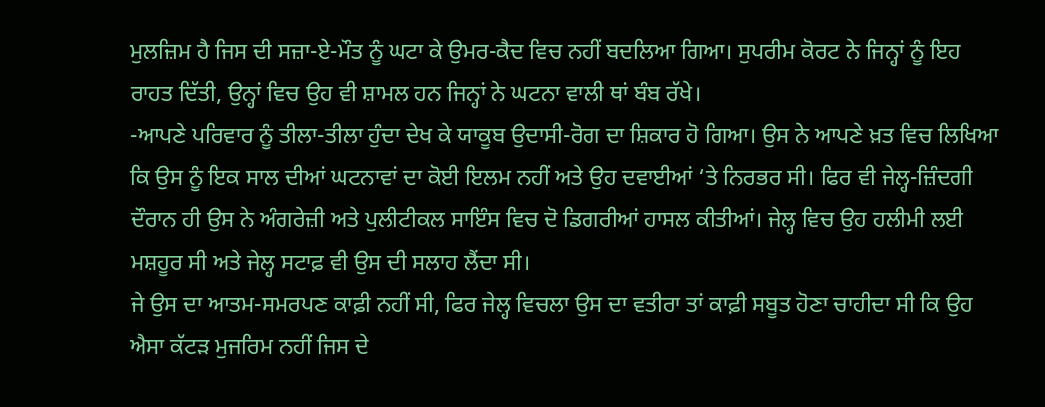ਮੁਲਜ਼ਿਮ ਹੈ ਜਿਸ ਦੀ ਸਜ਼ਾ-ਏ-ਮੌਤ ਨੂੰ ਘਟਾ ਕੇ ਉਮਰ-ਕੈਦ ਵਿਚ ਨਹੀਂ ਬਦਲਿਆ ਗਿਆ। ਸੁਪਰੀਮ ਕੋਰਟ ਨੇ ਜਿਨ੍ਹਾਂ ਨੂੰ ਇਹ ਰਾਹਤ ਦਿੱਤੀ, ਉਨ੍ਹਾਂ ਵਿਚ ਉਹ ਵੀ ਸ਼ਾਮਲ ਹਨ ਜਿਨ੍ਹਾਂ ਨੇ ਘਟਨਾ ਵਾਲੀ ਥਾਂ ਬੰਬ ਰੱਖੇ।
-ਆਪਣੇ ਪਰਿਵਾਰ ਨੂੰ ਤੀਲਾ-ਤੀਲਾ ਹੁੰਦਾ ਦੇਖ ਕੇ ਯਾਕੂਬ ਉਦਾਸੀ-ਰੋਗ ਦਾ ਸ਼ਿਕਾਰ ਹੋ ਗਿਆ। ਉਸ ਨੇ ਆਪਣੇ ਖ਼ਤ ਵਿਚ ਲਿਖਿਆ ਕਿ ਉਸ ਨੂੰ ਇਕ ਸਾਲ ਦੀਆਂ ਘਟਨਾਵਾਂ ਦਾ ਕੋਈ ਇਲਮ ਨਹੀਂ ਅਤੇ ਉਹ ਦਵਾਈਆਂ ‘ਤੇ ਨਿਰਭਰ ਸੀ। ਫਿਰ ਵੀ ਜੇਲ੍ਹ-ਜ਼ਿੰਦਗੀ ਦੌਰਾਨ ਹੀ ਉਸ ਨੇ ਅੰਗਰੇਜ਼ੀ ਅਤੇ ਪੁਲੀਟੀਕਲ ਸਾਇੰਸ ਵਿਚ ਦੋ ਡਿਗਰੀਆਂ ਹਾਸਲ ਕੀਤੀਆਂ। ਜੇਲ੍ਹ ਵਿਚ ਉਹ ਹਲੀਮੀ ਲਈ ਮਸ਼ਹੂਰ ਸੀ ਅਤੇ ਜੇਲ੍ਹ ਸਟਾਫ਼ ਵੀ ਉਸ ਦੀ ਸਲਾਹ ਲੈਂਦਾ ਸੀ।
ਜੇ ਉਸ ਦਾ ਆਤਮ-ਸਮਰਪਣ ਕਾਫ਼ੀ ਨਹੀਂ ਸੀ, ਫਿਰ ਜੇਲ੍ਹ ਵਿਚਲਾ ਉਸ ਦਾ ਵਤੀਰਾ ਤਾਂ ਕਾਫ਼ੀ ਸਬੂਤ ਹੋਣਾ ਚਾਹੀਦਾ ਸੀ ਕਿ ਉਹ ਐਸਾ ਕੱਟੜ ਮੁਜਰਿਮ ਨਹੀਂ ਜਿਸ ਦੇ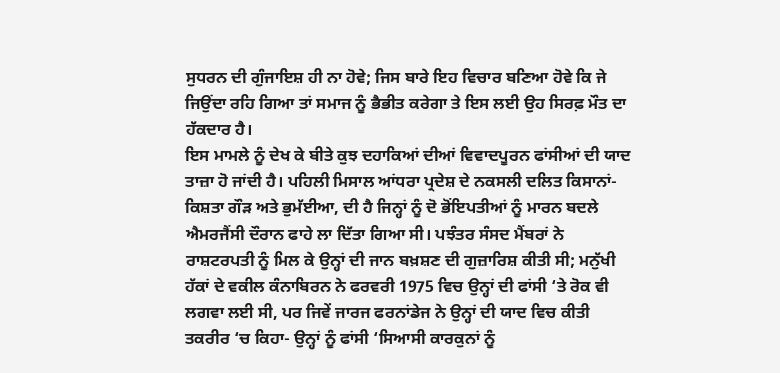ਸੁਧਰਨ ਦੀ ਗੁੰਜਾਇਸ਼ ਹੀ ਨਾ ਹੋਵੇ; ਜਿਸ ਬਾਰੇ ਇਹ ਵਿਚਾਰ ਬਣਿਆ ਹੋਵੇ ਕਿ ਜੇ ਜਿਉਂਦਾ ਰਹਿ ਗਿਆ ਤਾਂ ਸਮਾਜ ਨੂੰ ਭੈਭੀਤ ਕਰੇਗਾ ਤੇ ਇਸ ਲਈ ਉਹ ਸਿਰਫ਼ ਮੌਤ ਦਾ ਹੱਕਦਾਰ ਹੈ।
ਇਸ ਮਾਮਲੇ ਨੂੰ ਦੇਖ ਕੇ ਬੀਤੇ ਕੁਝ ਦਹਾਕਿਆਂ ਦੀਆਂ ਵਿਵਾਦਪੂਰਨ ਫਾਂਸੀਆਂ ਦੀ ਯਾਦ ਤਾਜ਼ਾ ਹੋ ਜਾਂਦੀ ਹੈ। ਪਹਿਲੀ ਮਿਸਾਲ ਆਂਧਰਾ ਪ੍ਰਦੇਸ਼ ਦੇ ਨਕਸਲੀ ਦਲਿਤ ਕਿਸਾਨਾਂ- ਕਿਸ਼ਤਾ ਗੌੜ ਅਤੇ ਭੁਮੱਈਆ, ਦੀ ਹੈ ਜਿਨ੍ਹਾਂ ਨੂੰ ਦੋ ਭੋਂਇਪਤੀਆਂ ਨੂੰ ਮਾਰਨ ਬਦਲੇ ਐਮਰਜੈਂਸੀ ਦੌਰਾਨ ਫਾਹੇ ਲਾ ਦਿੱਤਾ ਗਿਆ ਸੀ। ਪਝੰਤਰ ਸੰਸਦ ਮੈਂਬਰਾਂ ਨੇ ਰਾਸ਼ਟਰਪਤੀ ਨੂੰ ਮਿਲ ਕੇ ਉਨ੍ਹਾਂ ਦੀ ਜਾਨ ਬਖ਼ਸ਼ਣ ਦੀ ਗੁਜ਼ਾਰਿਸ਼ ਕੀਤੀ ਸੀ; ਮਨੁੱਖੀ ਹੱਕਾਂ ਦੇ ਵਕੀਲ ਕੰਨਾਬਿਰਨ ਨੇ ਫਰਵਰੀ 1975 ਵਿਚ ਉਨ੍ਹਾਂ ਦੀ ਫਾਂਸੀ ‘ਤੇ ਰੋਕ ਵੀ ਲਗਵਾ ਲਈ ਸੀ, ਪਰ ਜਿਵੇਂ ਜਾਰਜ ਫਰਨਾਂਡੇਜ ਨੇ ਉਨ੍ਹਾਂ ਦੀ ਯਾਦ ਵਿਚ ਕੀਤੀ ਤਕਰੀਰ ‘ਚ ਕਿਹਾ- ਉਨ੍ਹਾਂ ਨੂੰ ਫਾਂਸੀ ‘ਸਿਆਸੀ ਕਾਰਕੁਨਾਂ ਨੂੰ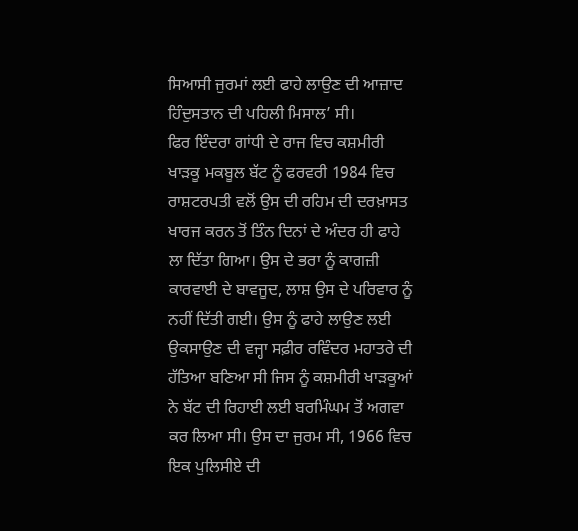ਸਿਆਸੀ ਜੁਰਮਾਂ ਲਈ ਫਾਹੇ ਲਾਉਣ ਦੀ ਆਜ਼ਾਦ ਹਿੰਦੁਸਤਾਨ ਦੀ ਪਹਿਲੀ ਮਿਸਾਲ’ ਸੀ।
ਫਿਰ ਇੰਦਰਾ ਗਾਂਧੀ ਦੇ ਰਾਜ ਵਿਚ ਕਸ਼ਮੀਰੀ ਖਾੜਕੂ ਮਕਬੂਲ ਬੱਟ ਨੂੰ ਫਰਵਰੀ 1984 ਵਿਚ ਰਾਸ਼ਟਰਪਤੀ ਵਲੋਂ ਉਸ ਦੀ ਰਹਿਮ ਦੀ ਦਰਖ਼ਾਸਤ ਖਾਰਜ ਕਰਨ ਤੋਂ ਤਿੰਨ ਦਿਨਾਂ ਦੇ ਅੰਦਰ ਹੀ ਫਾਹੇ ਲਾ ਦਿੱਤਾ ਗਿਆ। ਉਸ ਦੇ ਭਰਾ ਨੂੰ ਕਾਗਜ਼ੀ ਕਾਰਵਾਈ ਦੇ ਬਾਵਜੂਦ, ਲਾਸ਼ ਉਸ ਦੇ ਪਰਿਵਾਰ ਨੂੰ ਨਹੀਂ ਦਿੱਤੀ ਗਈ। ਉਸ ਨੂੰ ਫਾਹੇ ਲਾਉਣ ਲਈ ਉਕਸਾਉਣ ਦੀ ਵਜ੍ਹਾ ਸਫ਼ੀਰ ਰਵਿੰਦਰ ਮਹਾਤਰੇ ਦੀ ਹੱਤਿਆ ਬਣਿਆ ਸੀ ਜਿਸ ਨੂੰ ਕਸ਼ਮੀਰੀ ਖਾੜਕੂਆਂ ਨੇ ਬੱਟ ਦੀ ਰਿਹਾਈ ਲਈ ਬਰਮਿੰਘਮ ਤੋਂ ਅਗਵਾ ਕਰ ਲਿਆ ਸੀ। ਉਸ ਦਾ ਜੁਰਮ ਸੀ, 1966 ਵਿਚ ਇਕ ਪੁਲਿਸੀਏ ਦੀ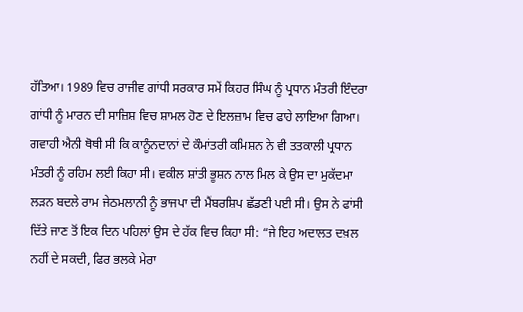ਹੱਤਿਆ। 1989 ਵਿਚ ਰਾਜੀਵ ਗਾਂਧੀ ਸਰਕਾਰ ਸਮੇਂ ਕਿਹਰ ਸਿੰਘ ਨੂੰ ਪ੍ਰਧਾਨ ਮੰਤਰੀ ਇੰਦਰਾ ਗਾਂਧੀ ਨੂੰ ਮਾਰਨ ਦੀ ਸਾਜ਼ਿਸ਼ ਵਿਚ ਸ਼ਾਮਲ ਹੋਣ ਦੇ ਇਲਜ਼ਾਮ ਵਿਚ ਫਾਹੇ ਲਾਇਆ ਗਿਆ। ਗਵਾਹੀ ਐਨੀ ਥੋਥੀ ਸੀ ਕਿ ਕਾਨੂੰਨਦਾਨਾਂ ਦੇ ਕੌਮਾਂਤਰੀ ਕਮਿਸ਼ਨ ਨੇ ਵੀ ਤਤਕਾਲੀ ਪ੍ਰਧਾਨ ਮੰਤਰੀ ਨੂੰ ਰਹਿਮ ਲਈ ਕਿਹਾ ਸੀ। ਵਕੀਲ ਸ਼ਾਂਤੀ ਭੂਸ਼ਨ ਨਾਲ ਮਿਲ ਕੇ ਉਸ ਦਾ ਮੁਕੱਦਮਾ ਲੜਨ ਬਦਲੇ ਰਾਮ ਜੇਠਮਲਾਨੀ ਨੂੰ ਭਾਜਪਾ ਦੀ ਮੈਂਬਰਸ਼ਿਪ ਛੱਡਣੀ ਪਈ ਸੀ। ਉਸ ਨੇ ਫਾਂਸੀ ਦਿੱਤੇ ਜਾਣ ਤੋਂ ਇਕ ਦਿਨ ਪਹਿਲਾਂ ਉਸ ਦੇ ਹੱਕ ਵਿਚ ਕਿਹਾ ਸੀ: “ਜੇ ਇਹ ਅਦਾਲਤ ਦਖ਼ਲ ਨਹੀਂ ਦੇ ਸਕਦੀ, ਫਿਰ ਭਲਕੇ ਮੇਰਾ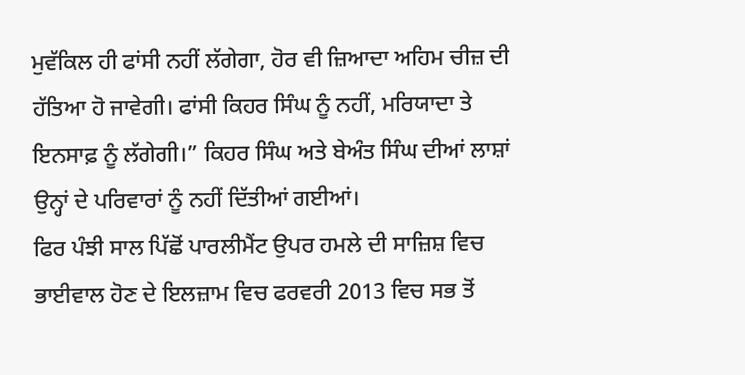ਮੁਵੱਕਿਲ ਹੀ ਫਾਂਸੀ ਨਹੀਂ ਲੱਗੇਗਾ, ਹੋਰ ਵੀ ਜ਼ਿਆਦਾ ਅਹਿਮ ਚੀਜ਼ ਦੀ ਹੱਤਿਆ ਹੋ ਜਾਵੇਗੀ। ਫਾਂਸੀ ਕਿਹਰ ਸਿੰਘ ਨੂੰ ਨਹੀਂ, ਮਰਿਯਾਦਾ ਤੇ ਇਨਸਾਫ਼ ਨੂੰ ਲੱਗੇਗੀ।” ਕਿਹਰ ਸਿੰਘ ਅਤੇ ਬੇਅੰਤ ਸਿੰਘ ਦੀਆਂ ਲਾਸ਼ਾਂ ਉਨ੍ਹਾਂ ਦੇ ਪਰਿਵਾਰਾਂ ਨੂੰ ਨਹੀਂ ਦਿੱਤੀਆਂ ਗਈਆਂ।
ਫਿਰ ਪੰਝੀ ਸਾਲ ਪਿੱਛੋਂ ਪਾਰਲੀਮੈਂਟ ਉਪਰ ਹਮਲੇ ਦੀ ਸਾਜ਼ਿਸ਼ ਵਿਚ ਭਾਈਵਾਲ ਹੋਣ ਦੇ ਇਲਜ਼ਾਮ ਵਿਚ ਫਰਵਰੀ 2013 ਵਿਚ ਸਭ ਤੋਂ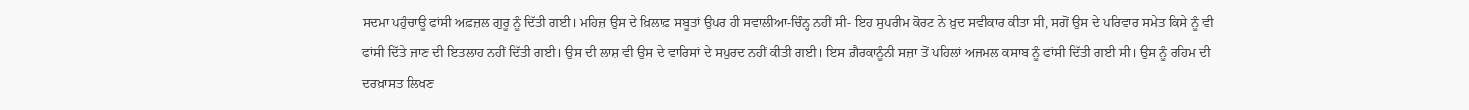ਸਦਮਾ ਪਹੁੰਚਾਊ ਫਾਂਸੀ ਅਫ਼ਜ਼ਲ ਗੁਰੂ ਨੂੰ ਦਿੱਤੀ ਗਈ। ਮਹਿਜ਼ ਉਸ ਦੇ ਖ਼ਿਲਾਫ਼ ਸਬੂਤਾਂ ਉਪਰ ਹੀ ਸਵਾਲੀਆ-ਚਿੰਨ੍ਹ ਨਹੀਂ ਸੀ- ਇਹ ਸੁਪਰੀਮ ਕੋਰਟ ਨੇ ਖ਼ੁਦ ਸਵੀਕਾਰ ਕੀਤਾ ਸੀ, ਸਗੋਂ ਉਸ ਦੇ ਪਰਿਵਾਰ ਸਮੇਤ ਕਿਸੇ ਨੂੰ ਵੀ ਫਾਂਸੀ ਦਿੱਤੇ ਜਾਣ ਦੀ ਇਤਲਾਹ ਨਹੀਂ ਦਿੱਤੀ ਗਈ। ਉਸ ਦੀ ਲਾਸ਼ ਵੀ ਉਸ ਦੇ ਵਾਰਿਸਾਂ ਦੇ ਸਪੁਰਦ ਨਹੀਂ ਕੀਤੀ ਗਈ। ਇਸ ਗ਼ੈਰਕਾਨੂੰਨੀ ਸਜ਼ਾ ਤੋਂ ਪਹਿਲਾਂ ਅਜਮਲ ਕਸਾਬ ਨੂੰ ਫਾਂਸੀ ਦਿੱਤੀ ਗਈ ਸੀ। ਉਸ ਨੂੰ ਰਹਿਮ ਦੀ ਦਰਖ਼ਾਸਤ ਲਿਖਣ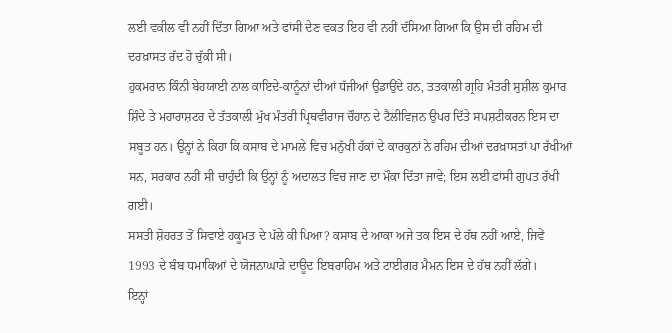ਲਈ ਵਕੀਲ ਵੀ ਨਹੀਂ ਦਿੱਤਾ ਗਿਆ ਅਤੇ ਫਾਂਸੀ ਦੇਣ ਵਕਤ ਇਹ ਵੀ ਨਹੀਂ ਦੱਸਿਆ ਗਿਆ ਕਿ ਉਸ ਦੀ ਰਹਿਮ ਦੀ ਦਰਖ਼ਾਸਤ ਰੱਦ ਹੋ ਚੁੱਕੀ ਸੀ।
ਹੁਕਮਰਾਨ ਕਿੰਨੀ ਬੇਹਯਾਈ ਨਾਲ ਕਾਇਦੇ-ਕਾਨੂੰਨਾਂ ਦੀਆਂ ਧੱਜੀਆਂ ਉਡਾਉਂਦੇ ਹਨ, ਤਤਕਾਲੀ ਗ੍ਰਹਿ ਮੰਤਰੀ ਸੁਸ਼ੀਲ ਕੁਮਾਰ ਸ਼ਿੰਦੇ ਤੇ ਮਹਾਰਾਸ਼ਟਰ ਦੇ ਤੱਤਕਾਲੀ ਮੁੱਖ ਮੰਤਰੀ ਪ੍ਰਿਥਵੀਰਾਜ ਚੌਹਾਨ ਦੇ ਟੈਲੀਵਿਜ਼ਨ ਉਪਰ ਦਿੱਤੇ ਸਪਸ਼ਟੀਕਰਨ ਇਸ ਦਾ ਸਬੂਤ ਹਨ। ਉਨ੍ਹਾਂ ਨੇ ਕਿਹਾ ਕਿ ਕਸਾਬ ਦੇ ਮਾਮਲੇ ਵਿਚ ਮਨੁੱਖੀ ਹੱਕਾਂ ਦੇ ਕਾਰਕੁਨਾਂ ਨੇ ਰਹਿਮ ਦੀਆਂ ਦਰਖ਼ਾਸਤਾਂ ਪਾ ਰੱਖੀਆਂ ਸਨ, ਸਰਕਾਰ ਨਹੀਂ ਸੀ ਚਾਹੁੰਦੀ ਕਿ ਉਨ੍ਹਾਂ ਨੂੰ ਅਦਾਲਤ ਵਿਚ ਜਾਣ ਦਾ ਮੌਕਾ ਦਿੱਤਾ ਜਾਵੇ; ਇਸ ਲਈ ਫਾਂਸੀ ਗੁਪਤ ਰੱਖੀ ਗਈ।
ਸਸਤੀ ਸ਼ੋਹਰਤ ਤੋਂ ਸਿਵਾਏ ਹਕੂਮਤ ਦੇ ਪੱਲੇ ਕੀ ਪਿਆ? ਕਸਾਬ ਦੇ ਆਕਾ ਅਜੇ ਤਕ ਇਸ ਦੇ ਹੱਥ ਨਹੀਂ ਆਏ, ਜਿਵੇਂ 1993 ਦੇ ਬੰਬ ਧਮਾਕਿਆਂ ਦੇ ਯੋਜਨਾਘਾੜੇ ਦਾਊਦ ਇਬਰਾਹਿਮ ਅਤੇ ਟਾਈਗਰ ਮੈਮਨ ਇਸ ਦੇ ਹੱਥ ਨਹੀਂ ਲੱਗੇ।
ਇਨ੍ਹਾਂ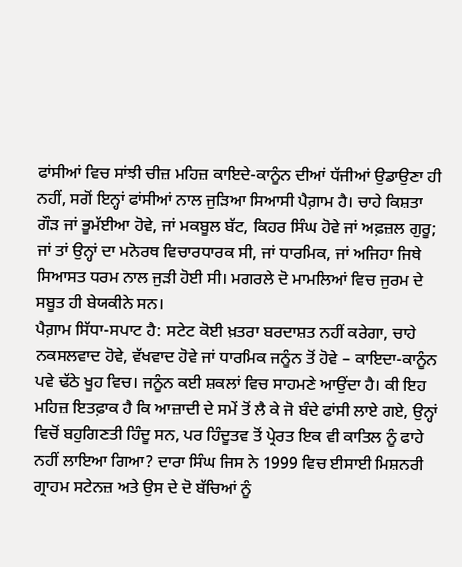ਫਾਂਸੀਆਂ ਵਿਚ ਸਾਂਝੀ ਚੀਜ਼ ਮਹਿਜ਼ ਕਾਇਦੇ-ਕਾਨੂੰਨ ਦੀਆਂ ਧੱਜੀਆਂ ਉਡਾਉਣਾ ਹੀ ਨਹੀਂ, ਸਗੋਂ ਇਨ੍ਹਾਂ ਫਾਂਸੀਆਂ ਨਾਲ ਜੁੜਿਆ ਸਿਆਸੀ ਪੈਗ਼ਾਮ ਹੈ। ਚਾਹੇ ਕਿਸ਼ਤਾ ਗੌੜ ਜਾਂ ਭੂਮੱਈਆ ਹੋਵੇ, ਜਾਂ ਮਕਬੂਲ ਬੱਟ, ਕਿਹਰ ਸਿੰਘ ਹੋਵੇ ਜਾਂ ਅਫ਼ਜ਼ਲ ਗੁਰੂ; ਜਾਂ ਤਾਂ ਉਨ੍ਹਾਂ ਦਾ ਮਨੋਰਥ ਵਿਚਾਰਧਾਰਕ ਸੀ, ਜਾਂ ਧਾਰਮਿਕ, ਜਾਂ ਅਜਿਹਾ ਜਿਥੇ ਸਿਆਸਤ ਧਰਮ ਨਾਲ ਜੁੜੀ ਹੋਈ ਸੀ। ਮਗਰਲੇ ਦੋ ਮਾਮਲਿਆਂ ਵਿਚ ਜੁਰਮ ਦੇ ਸਬੂਤ ਹੀ ਬੇਯਕੀਨੇ ਸਨ।
ਪੈਗ਼ਾਮ ਸਿੱਧਾ-ਸਪਾਟ ਹੈ: ਸਟੇਟ ਕੋਈ ਖ਼ਤਰਾ ਬਰਦਾਸ਼ਤ ਨਹੀਂ ਕਰੇਗਾ, ਚਾਹੇ ਨਕਸਲਵਾਦ ਹੋਵੇ, ਵੱਖਵਾਦ ਹੋਵੇ ਜਾਂ ਧਾਰਮਿਕ ਜਨੂੰਨ ਤੋਂ ਹੋਵੇ – ਕਾਇਦਾ-ਕਾਨੂੰਨ ਪਵੇ ਢੱਠੇ ਖੂਹ ਵਿਚ। ਜਨੂੰਨ ਕਈ ਸ਼ਕਲਾਂ ਵਿਚ ਸਾਹਮਣੇ ਆਉਂਦਾ ਹੈ। ਕੀ ਇਹ ਮਹਿਜ਼ ਇਤਫ਼ਾਕ ਹੈ ਕਿ ਆਜ਼ਾਦੀ ਦੇ ਸਮੇਂ ਤੋਂ ਲੈ ਕੇ ਜੋ ਬੰਦੇ ਫਾਂਸੀ ਲਾਏ ਗਏ, ਉਨ੍ਹਾਂ ਵਿਚੋਂ ਬਹੁਗਿਣਤੀ ਹਿੰਦੂ ਸਨ, ਪਰ ਹਿੰਦੂਤਵ ਤੋਂ ਪ੍ਰੇਰਤ ਇਕ ਵੀ ਕਾਤਿਲ ਨੂੰ ਫਾਹੇ ਨਹੀਂ ਲਾਇਆ ਗਿਆ? ਦਾਰਾ ਸਿੰਘ ਜਿਸ ਨੇ 1999 ਵਿਚ ਈਸਾਈ ਮਿਸ਼ਨਰੀ ਗ੍ਰਾਹਮ ਸਟੇਨਜ਼ ਅਤੇ ਉਸ ਦੇ ਦੋ ਬੱਚਿਆਂ ਨੂੰ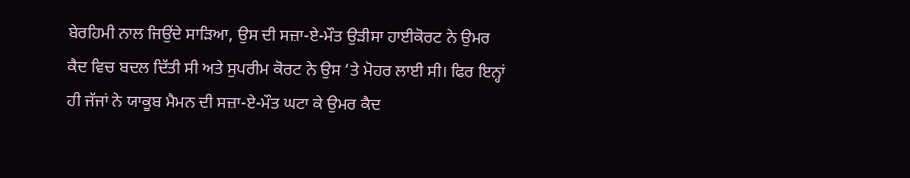ਬੇਰਹਿਮੀ ਨਾਲ ਜਿਉਂਦੇ ਸਾੜਿਆ, ਉਸ ਦੀ ਸਜ਼ਾ-ਏ-ਮੌਤ ਉੜੀਸਾ ਹਾਈਕੋਰਟ ਨੇ ਉਮਰ ਕੈਦ ਵਿਚ ਬਦਲ ਦਿੱਤੀ ਸੀ ਅਤੇ ਸੁਪਰੀਮ ਕੋਰਟ ਨੇ ਉਸ ‘ਤੇ ਮੋਹਰ ਲਾਈ ਸੀ। ਫਿਰ ਇਨ੍ਹਾਂ ਹੀ ਜੱਜਾਂ ਨੇ ਯਾਕੂਬ ਮੈਮਨ ਦੀ ਸਜ਼ਾ-ਏ-ਮੌਤ ਘਟਾ ਕੇ ਉਮਰ ਕੈਦ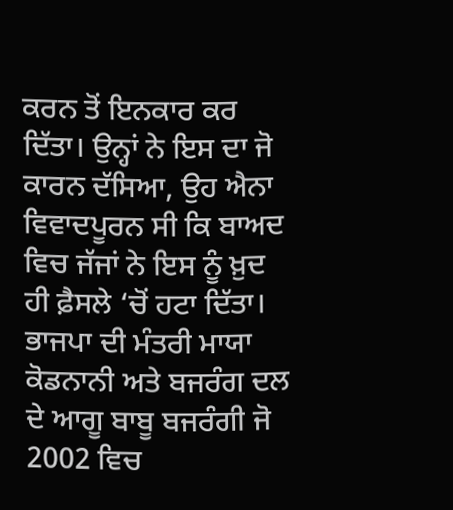ਕਰਨ ਤੋਂ ਇਨਕਾਰ ਕਰ ਦਿੱਤਾ। ਉਨ੍ਹਾਂ ਨੇ ਇਸ ਦਾ ਜੋ ਕਾਰਨ ਦੱਸਿਆ, ਉਹ ਐਨਾ ਵਿਵਾਦਪੂਰਨ ਸੀ ਕਿ ਬਾਅਦ ਵਿਚ ਜੱਜਾਂ ਨੇ ਇਸ ਨੂੰ ਖ਼ੁਦ ਹੀ ਫ਼ੈਸਲੇ ‘ਚੋਂ ਹਟਾ ਦਿੱਤਾ।
ਭਾਜਪਾ ਦੀ ਮੰਤਰੀ ਮਾਯਾ ਕੋਡਨਾਨੀ ਅਤੇ ਬਜਰੰਗ ਦਲ ਦੇ ਆਗੂ ਬਾਬੂ ਬਜਰੰਗੀ ਜੋ 2002 ਵਿਚ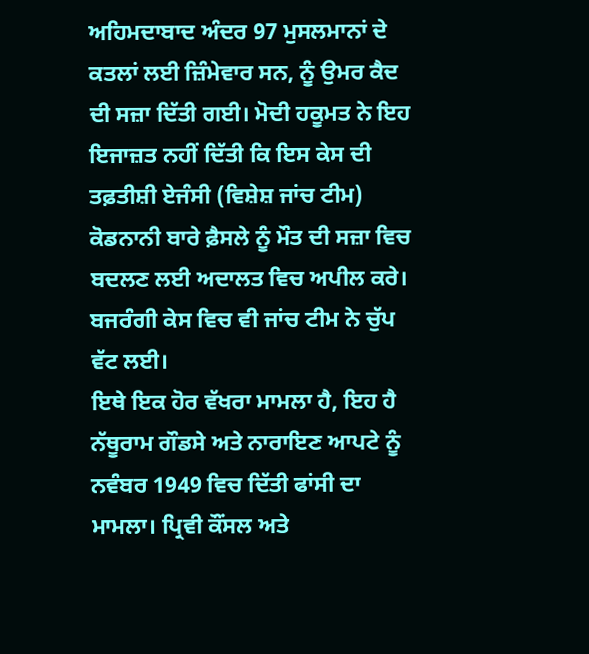ਅਹਿਮਦਾਬਾਦ ਅੰਦਰ 97 ਮੁਸਲਮਾਨਾਂ ਦੇ ਕਤਲਾਂ ਲਈ ਜ਼ਿੰਮੇਵਾਰ ਸਨ, ਨੂੰ ਉਮਰ ਕੈਦ ਦੀ ਸਜ਼ਾ ਦਿੱਤੀ ਗਈ। ਮੋਦੀ ਹਕੂਮਤ ਨੇ ਇਹ ਇਜਾਜ਼ਤ ਨਹੀਂ ਦਿੱਤੀ ਕਿ ਇਸ ਕੇਸ ਦੀ ਤਫ਼ਤੀਸ਼ੀ ਏਜੰਸੀ (ਵਿਸ਼ੇਸ਼ ਜਾਂਚ ਟੀਮ) ਕੋਡਨਾਨੀ ਬਾਰੇ ਫ਼ੈਸਲੇ ਨੂੰ ਮੌਤ ਦੀ ਸਜ਼ਾ ਵਿਚ ਬਦਲਣ ਲਈ ਅਦਾਲਤ ਵਿਚ ਅਪੀਲ ਕਰੇ। ਬਜਰੰਗੀ ਕੇਸ ਵਿਚ ਵੀ ਜਾਂਚ ਟੀਮ ਨੇ ਚੁੱਪ ਵੱਟ ਲਈ।
ਇਥੇ ਇਕ ਹੋਰ ਵੱਖਰਾ ਮਾਮਲਾ ਹੈ, ਇਹ ਹੈ ਨੱਥੂਰਾਮ ਗੌਡਸੇ ਅਤੇ ਨਾਰਾਇਣ ਆਪਟੇ ਨੂੰ ਨਵੰਬਰ 1949 ਵਿਚ ਦਿੱਤੀ ਫਾਂਸੀ ਦਾ ਮਾਮਲਾ। ਪ੍ਰਿਵੀ ਕੌਂਸਲ ਅਤੇ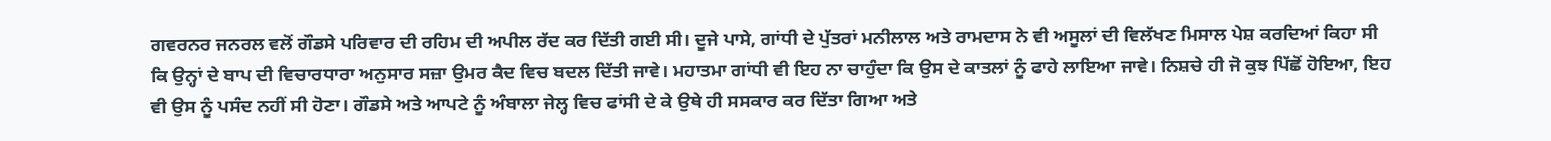ਗਵਰਨਰ ਜਨਰਲ ਵਲੋਂ ਗੌਡਸੇ ਪਰਿਵਾਰ ਦੀ ਰਹਿਮ ਦੀ ਅਪੀਲ ਰੱਦ ਕਰ ਦਿੱਤੀ ਗਈ ਸੀ। ਦੂਜੇ ਪਾਸੇ, ਗਾਂਧੀ ਦੇ ਪੁੱਤਰਾਂ ਮਨੀਲਾਲ ਅਤੇ ਰਾਮਦਾਸ ਨੇ ਵੀ ਅਸੂਲਾਂ ਦੀ ਵਿਲੱਖਣ ਮਿਸਾਲ ਪੇਸ਼ ਕਰਦਿਆਂ ਕਿਹਾ ਸੀ ਕਿ ਉਨ੍ਹਾਂ ਦੇ ਬਾਪ ਦੀ ਵਿਚਾਰਧਾਰਾ ਅਨੁਸਾਰ ਸਜ਼ਾ ਉਮਰ ਕੈਦ ਵਿਚ ਬਦਲ ਦਿੱਤੀ ਜਾਵੇ। ਮਹਾਤਮਾ ਗਾਂਧੀ ਵੀ ਇਹ ਨਾ ਚਾਹੁੰਦਾ ਕਿ ਉਸ ਦੇ ਕਾਤਲਾਂ ਨੂੰ ਫਾਹੇ ਲਾਇਆ ਜਾਵੇ। ਨਿਸ਼ਚੇ ਹੀ ਜੋ ਕੁਝ ਪਿੱਛੋਂ ਹੋਇਆ, ਇਹ ਵੀ ਉਸ ਨੂੰ ਪਸੰਦ ਨਹੀਂ ਸੀ ਹੋਣਾ। ਗੌਡਸੇ ਅਤੇ ਆਪਟੇ ਨੂੰ ਅੰਬਾਲਾ ਜੇਲ੍ਹ ਵਿਚ ਫਾਂਸੀ ਦੇ ਕੇ ਉਥੇ ਹੀ ਸਸਕਾਰ ਕਰ ਦਿੱਤਾ ਗਿਆ ਅਤੇ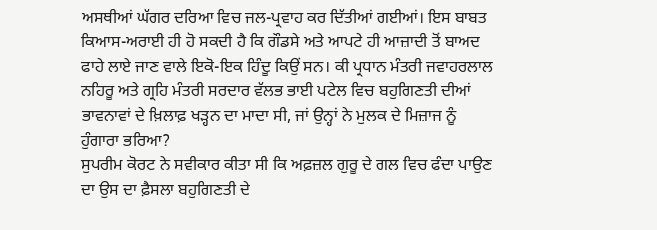ਅਸਥੀਆਂ ਘੱਗਰ ਦਰਿਆ ਵਿਚ ਜਲ-ਪ੍ਰਵਾਹ ਕਰ ਦਿੱਤੀਆਂ ਗਈਆਂ। ਇਸ ਬਾਬਤ ਕਿਆਸ-ਅਰਾਈ ਹੀ ਹੋ ਸਕਦੀ ਹੈ ਕਿ ਗੌਡਸੇ ਅਤੇ ਆਪਟੇ ਹੀ ਆਜ਼ਾਦੀ ਤੋਂ ਬਾਅਦ ਫਾਹੇ ਲਾਏ ਜਾਣ ਵਾਲੇ ਇਕੋ-ਇਕ ਹਿੰਦੂ ਕਿਉਂ ਸਨ। ਕੀ ਪ੍ਰਧਾਨ ਮੰਤਰੀ ਜਵਾਹਰਲਾਲ ਨਹਿਰੂ ਅਤੇ ਗ੍ਰਹਿ ਮੰਤਰੀ ਸਰਦਾਰ ਵੱਲਭ ਭਾਈ ਪਟੇਲ ਵਿਚ ਬਹੁਗਿਣਤੀ ਦੀਆਂ ਭਾਵਨਾਵਾਂ ਦੇ ਖ਼ਿਲਾਫ਼ ਖੜ੍ਹਨ ਦਾ ਮਾਦਾ ਸੀ, ਜਾਂ ਉਨ੍ਹਾਂ ਨੇ ਮੁਲਕ ਦੇ ਮਿਜ਼ਾਜ ਨੂੰ ਹੁੰਗਾਰਾ ਭਰਿਆ?
ਸੁਪਰੀਮ ਕੋਰਟ ਨੇ ਸਵੀਕਾਰ ਕੀਤਾ ਸੀ ਕਿ ਅਫ਼ਜ਼ਲ ਗੁਰੂ ਦੇ ਗਲ ਵਿਚ ਫੰਦਾ ਪਾਉਣ ਦਾ ਉਸ ਦਾ ਫ਼ੈਸਲਾ ਬਹੁਗਿਣਤੀ ਦੇ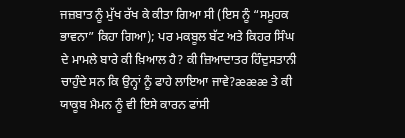ਜਜ਼ਬਾਤ ਨੂੰ ਮੁੱਖ ਰੱਖ ਕੇ ਕੀਤਾ ਗਿਆ ਸੀ (ਇਸ ਨੂੰ “ਸਮੂਹਕ ਭਾਵਨਾ” ਕਿਹਾ ਗਿਆ); ਪਰ ਮਕਬੂਲ ਬੱਟ ਅਤੇ ਕਿਹਰ ਸਿੰਘ ਦੇ ਮਾਮਲੇ ਬਾਰੇ ਕੀ ਖ਼ਿਆਲ ਹੈ? ਕੀ ਜ਼ਿਆਦਾਤਰ ਹਿੰਦੁਸਤਾਨੀ ਚਾਹੁੰਦੇ ਸਨ ਕਿ ਉਨ੍ਹਾਂ ਨੂੰ ਫਾਹੇ ਲਾਇਆ ਜਾਵੇ?æææ ਤੇ ਕੀ ਯਾਕੂਬ ਮੈਮਨ ਨੂੰ ਵੀ ਇਸੇ ਕਾਰਨ ਫਾਂਸੀ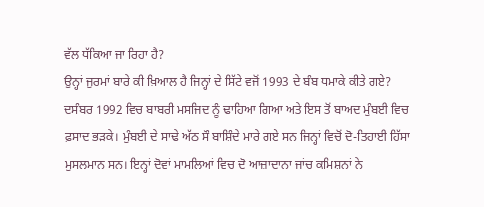ਵੱਲ ਧੱਕਿਆ ਜਾ ਰਿਹਾ ਹੈ?
ਉਨ੍ਹਾਂ ਜੁਰਮਾਂ ਬਾਰੇ ਕੀ ਖ਼ਿਆਲ ਹੈ ਜਿਨ੍ਹਾਂ ਦੇ ਸਿੱਟੇ ਵਜੋਂ 1993 ਦੇ ਬੰਬ ਧਮਾਕੇ ਕੀਤੇ ਗਏ? ਦਸੰਬਰ 1992 ਵਿਚ ਬਾਬਰੀ ਮਸਜਿਦ ਨੂੰ ਢਾਹਿਆ ਗਿਆ ਅਤੇ ਇਸ ਤੋਂ ਬਾਅਦ ਮੁੰਬਈ ਵਿਚ ਫ਼ਸਾਦ ਭੜਕੇ। ਮੁੰਬਈ ਦੇ ਸਾਢੇ ਅੱਠ ਸੌ ਬਾਸ਼ਿੰਦੇ ਮਾਰੇ ਗਏ ਸਨ ਜਿਨ੍ਹਾਂ ਵਿਚੋਂ ਦੋ-ਤਿਹਾਈ ਹਿੱਸਾ ਮੁਸਲਮਾਨ ਸਨ। ਇਨ੍ਹਾਂ ਦੋਵਾਂ ਮਾਮਲਿਆਂ ਵਿਚ ਦੋ ਆਜ਼ਾਦਾਨਾ ਜਾਂਚ ਕਮਿਸ਼ਨਾਂ ਨੇ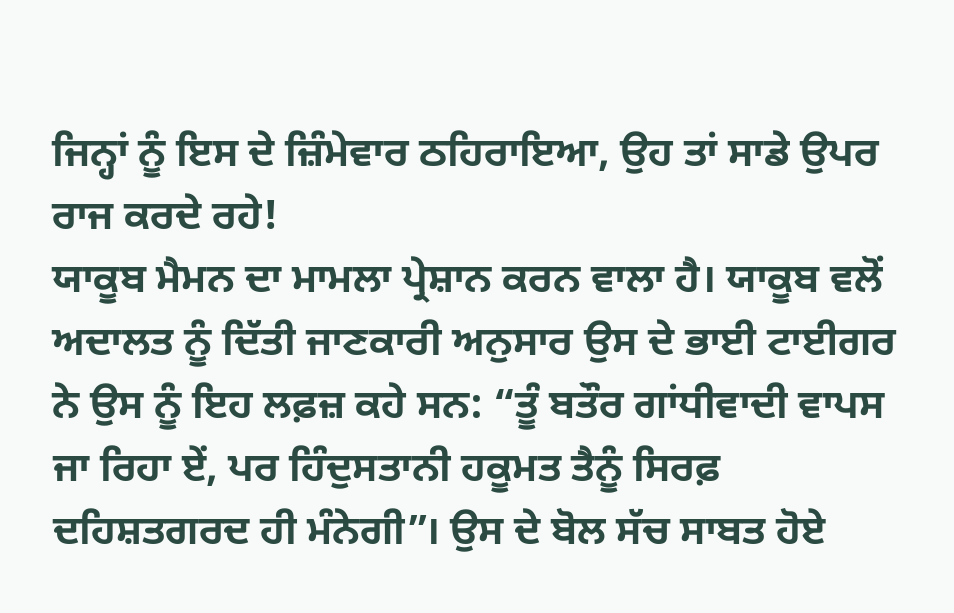ਜਿਨ੍ਹਾਂ ਨੂੰ ਇਸ ਦੇ ਜ਼ਿੰਮੇਵਾਰ ਠਹਿਰਾਇਆ, ਉਹ ਤਾਂ ਸਾਡੇ ਉਪਰ ਰਾਜ ਕਰਦੇ ਰਹੇ!
ਯਾਕੂਬ ਮੈਮਨ ਦਾ ਮਾਮਲਾ ਪ੍ਰੇਸ਼ਾਨ ਕਰਨ ਵਾਲਾ ਹੈ। ਯਾਕੂਬ ਵਲੋਂ ਅਦਾਲਤ ਨੂੰ ਦਿੱਤੀ ਜਾਣਕਾਰੀ ਅਨੁਸਾਰ ਉਸ ਦੇ ਭਾਈ ਟਾਈਗਰ ਨੇ ਉਸ ਨੂੰ ਇਹ ਲਫ਼ਜ਼ ਕਹੇ ਸਨ: “ਤੂੰ ਬਤੌਰ ਗਾਂਧੀਵਾਦੀ ਵਾਪਸ ਜਾ ਰਿਹਾ ਏਂ, ਪਰ ਹਿੰਦੁਸਤਾਨੀ ਹਕੂਮਤ ਤੈਨੂੰ ਸਿਰਫ਼ ਦਹਿਸ਼ਤਗਰਦ ਹੀ ਮੰਨੇਗੀ”। ਉਸ ਦੇ ਬੋਲ ਸੱਚ ਸਾਬਤ ਹੋਏ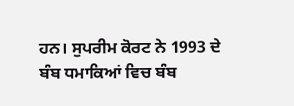ਹਨ। ਸੁਪਰੀਮ ਕੋਰਟ ਨੇ 1993 ਦੇ ਬੰਬ ਧਮਾਕਿਆਂ ਵਿਚ ਬੰਬ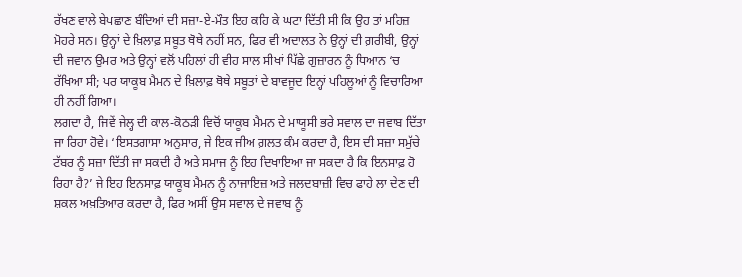ਰੱਖਣ ਵਾਲੇ ਬੇਪਛਾਣ ਬੰਦਿਆਂ ਦੀ ਸਜ਼ਾ-ਏ-ਮੌਤ ਇਹ ਕਹਿ ਕੇ ਘਟਾ ਦਿੱਤੀ ਸੀ ਕਿ ਉਹ ਤਾਂ ਮਹਿਜ਼ ਮੋਹਰੇ ਸਨ। ਉਨ੍ਹਾਂ ਦੇ ਖ਼ਿਲਾਫ਼ ਸਬੂਤ ਥੋਥੇ ਨਹੀਂ ਸਨ, ਫਿਰ ਵੀ ਅਦਾਲਤ ਨੇ ਉਨ੍ਹਾਂ ਦੀ ਗ਼ਰੀਬੀ, ਉਨ੍ਹਾਂ ਦੀ ਜਵਾਨ ਉਮਰ ਅਤੇ ਉਨ੍ਹਾਂ ਵਲੋਂ ਪਹਿਲਾਂ ਹੀ ਵੀਹ ਸਾਲ ਸੀਖਾਂ ਪਿੱਛੇ ਗੁਜ਼ਾਰਨ ਨੂੰ ਧਿਆਨ ‘ਚ ਰੱਖਿਆ ਸੀ; ਪਰ ਯਾਕੂਬ ਮੈਮਨ ਦੇ ਖ਼ਿਲਾਫ਼ ਥੋਥੇ ਸਬੂਤਾਂ ਦੇ ਬਾਵਜੂਦ ਇਨ੍ਹਾਂ ਪਹਿਲੂਆਂ ਨੂੰ ਵਿਚਾਰਿਆ ਹੀ ਨਹੀਂ ਗਿਆ।
ਲਗਦਾ ਹੈ, ਜਿਵੇਂ ਜੇਲ੍ਹ ਦੀ ਕਾਲ-ਕੋਠੜੀ ਵਿਚੋਂ ਯਾਕੂਬ ਮੈਮਨ ਦੇ ਮਾਯੂਸੀ ਭਰੇ ਸਵਾਲ ਦਾ ਜਵਾਬ ਦਿੱਤਾ ਜਾ ਰਿਹਾ ਹੋਵੇ। ‘ਇਸਤਗਾਸਾ ਅਨੁਸਾਰ, ਜੇ ਇਕ ਜੀਅ ਗ਼ਲਤ ਕੰਮ ਕਰਦਾ ਹੈ, ਇਸ ਦੀ ਸਜ਼ਾ ਸਮੁੱਚੇ ਟੱਬਰ ਨੂੰ ਸਜ਼ਾ ਦਿੱਤੀ ਜਾ ਸਕਦੀ ਹੈ ਅਤੇ ਸਮਾਜ ਨੂੰ ਇਹ ਦਿਖਾਇਆ ਜਾ ਸਕਦਾ ਹੈ ਕਿ ਇਨਸਾਫ਼ ਹੋ ਰਿਹਾ ਹੈ?’ ਜੇ ਇਹ ਇਨਸਾਫ਼ ਯਾਕੂਬ ਮੈਮਨ ਨੂੰ ਨਾਜਾਇਜ਼ ਅਤੇ ਜਲਦਬਾਜ਼ੀ ਵਿਚ ਫਾਹੇ ਲਾ ਦੇਣ ਦੀ ਸ਼ਕਲ ਅਖ਼ਤਿਆਰ ਕਰਦਾ ਹੈ, ਫਿਰ ਅਸੀਂ ਉਸ ਸਵਾਲ ਦੇ ਜਵਾਬ ਨੂੰ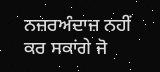ਨਜ਼ਰਅੰਦਾਜ਼ ਨਹੀਂ ਕਰ ਸਕਾਂਗੇ ਜੋ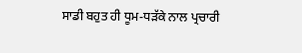ਸਾਡੀ ਬਹੁਤ ਹੀ ਧੂਮ-ਧੜੱਕੇ ਨਾਲ ਪ੍ਰਚਾਰੀ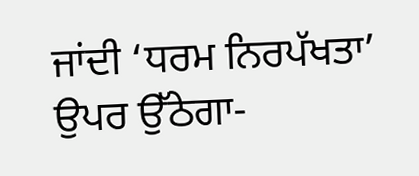ਜਾਂਦੀ ‘ਧਰਮ ਨਿਰਪੱਖਤਾ’ ਉਪਰ ਉੱਠੇਗਾ-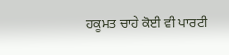ਹਕੂਮਤ ਚਾਹੇ ਕੋਈ ਵੀ ਪਾਰਟੀ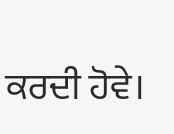ਕਰਦੀ ਹੋਵੇ।